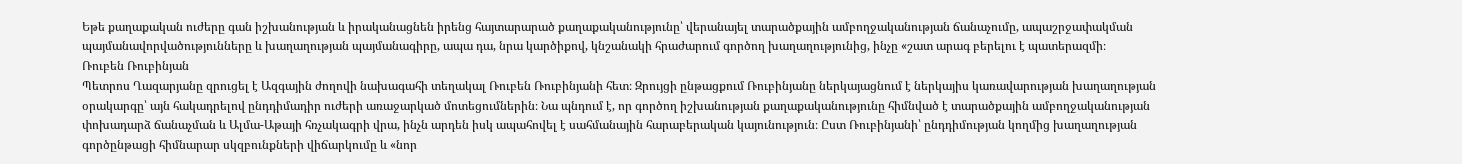Եթե քաղաքական ուժերը գան իշխանության և իրականացնեն իրենց հայտարարած քաղաքականությունը՝ վերանայել տարածքային ամբողջականության ճանաչումը, ապաշրջափակման պայմանավորվածությունները և խաղաղության պայմանագիրը, ապա դա, նրա կարծիքով, կնշանակի հրաժարում գործող խաղաղությունից, ինչը «շատ արագ բերելու է պատերազմի։
Ռուբեն Ռուբինյան
Պետրոս Ղազարյանը զրուցել է Ազգային ժողովի նախագահի տեղակալ Ռուբեն Ռուբինյանի հետ։ Զրույցի ընթացքում Ռուբինյանը ներկայացնում է ներկայիս կառավարության խաղաղության օրակարգը՝ այն հակադրելով ընդդիմադիր ուժերի առաջարկած մոտեցումներին։ Նա պնդում է, որ գործող իշխանության քաղաքականությունը հիմնված է տարածքային ամբողջականության փոխադարձ ճանաչման և Ալմա-Աթայի հռչակագրի վրա, ինչն արդեն իսկ ապահովել է սահմանային հարաբերական կայունություն։ Ըստ Ռուբինյանի՝ ընդդիմության կողմից խաղաղության գործընթացի հիմնարար սկզբունքների վիճարկումը և «նոր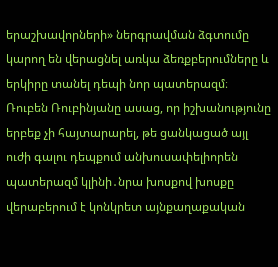երաշխավորների» ներգրավման ձգտումը կարող են վերացնել առկա ձեռքբերումները և երկիրը տանել դեպի նոր պատերազմ։
Ռուբեն Ռուբինյանը ասաց, որ իշխանությունը երբեք չի հայտարարել, թե ցանկացած այլ ուժի գալու դեպքում անխուսափելիորեն պատերազմ կլինի․նրա խոսքով խոսքը վերաբերում է կոնկրետ այնքաղաքական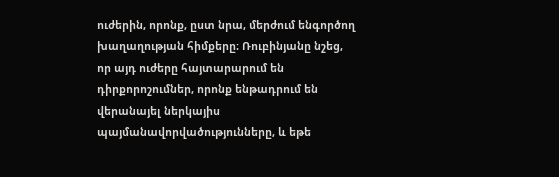ուժերին, որոնք, ըստ նրա, մերժում ենգործող խաղաղության հիմքերը։ Ռուբինյանը նշեց, որ այդ ուժերը հայտարարում են դիրքորոշումներ, որոնք ենթադրում են վերանայել ներկայիս պայմանավորվածությունները, և եթե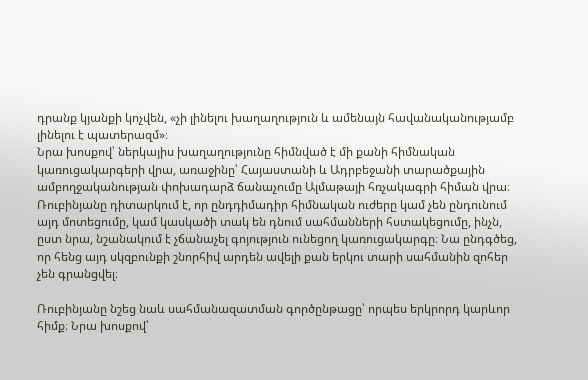դրանք կյանքի կոչվեն, «չի լինելու խաղաղություն և ամենայն հավանականությամբ լինելու է պատերազմ»։
Նրա խոսքով՝ ներկայիս խաղաղությունը հիմնված է մի քանի հիմնական կառուցակարգերի վրա, առաջինը՝ Հայաստանի և Ադրբեջանի տարածքային ամբողջականության փոխադարձ ճանաչումը Ալմաթայի հռչակագրի հիման վրա։ Ռուբինյանը դիտարկում է, որ ընդդիմադիր հիմնական ուժերը կամ չեն ընդունում այդ մոտեցումը, կամ կասկածի տակ են դնում սահմանների հստակեցումը, ինչն, ըստ նրա, նշանակում է չճանաչել գոյություն ունեցող կառուցակարգը։ Նա ընդգծեց, որ հենց այդ սկզբունքի շնորհիվ արդեն ավելի քան երկու տարի սահմանին զոհեր չեն գրանցվել։

Ռուբինյանը նշեց նաև սահմանազատման գործընթացը՝ որպես երկրորդ կարևոր հիմք։ Նրա խոսքով՝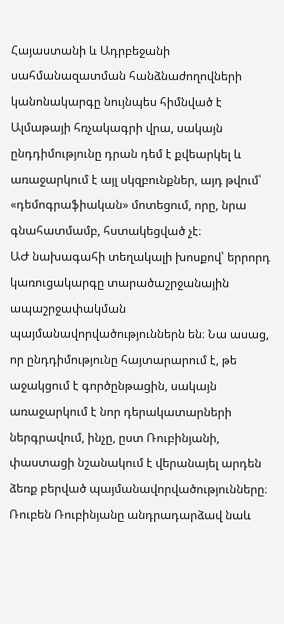Հայաստանի և Ադրբեջանի սահմանազատման հանձնաժողովների կանոնակարգը նույնպես հիմնված է Ալմաթայի հռչակագրի վրա, սակայն ընդդիմությունը դրան դեմ է քվեարկել և առաջարկում է այլ սկզբունքներ, այդ թվում՝ «դեմոգրաֆիական» մոտեցում, որը, նրա գնահատմամբ, հստակեցված չէ։
ԱԺ նախագահի տեղակալի խոսքով՝ երրորդ կառուցակարգը տարածաշրջանային ապաշրջափակման պայմանավորվածություններն են։ Նա ասաց, որ ընդդիմությունը հայտարարում է, թե աջակցում է գործընթացին, սակայն առաջարկում է նոր դերակատարների ներգրավում, ինչը, ըստ Ռուբինյանի, փաստացի նշանակում է վերանայել արդեն ձեռք բերված պայմանավորվածությունները։
Ռուբեն Ռուբինյանը անդրադարձավ նաև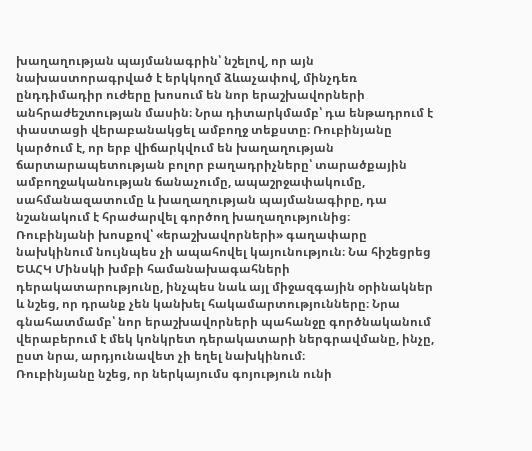խաղաղության պայմանագրին՝ նշելով, որ այն նախաստորագրված է երկկողմ ձևաչափով, մինչդեռ ընդդիմադիր ուժերը խոսում են նոր երաշխավորների անհրաժեշտության մասին։ Նրա դիտարկմամբ՝ դա ենթադրում է փաստացի վերաբանակցել ամբողջ տեքստը։ Ռուբինյանը կարծում է, որ երբ վիճարկվում են խաղաղության ճարտարապետության բոլոր բաղադրիչները՝ տարածքային ամբողջականության ճանաչումը, ապաշրջափակումը, սահմանազատումը և խաղաղության պայմանագիրը, դա նշանակում է հրաժարվել գործող խաղաղությունից։
Ռուբինյանի խոսքով՝ «երաշխավորների» գաղափարը նախկինում նույնպես չի ապահովել կայունություն։ Նա հիշեցրեց ԵԱՀԿ Մինսկի խմբի համանախագահների դերակատարությունը, ինչպես նաև այլ միջազգային օրինակներ և նշեց, որ դրանք չեն կանխել հակամարտությունները։ Նրա գնահատմամբ՝ նոր երաշխավորների պահանջը գործնականում վերաբերում է մեկ կոնկրետ դերակատարի ներգրավմանը, ինչը, ըստ նրա, արդյունավետ չի եղել նախկինում։
Ռուբինյանը նշեց, որ ներկայումս գոյություն ունի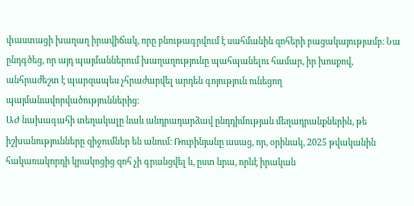փաստացի խաղաղ իրավիճակ, որը բնութագրվում է սահմանին զոհերի բացակայությամբ։ Նա ընդգծեց, որ այդ պայմաններում խաղաղությունը պահպանելու համար, իր խոսքով, անհրաժեշտ է պարզապես չհրաժարվել արդեն գոյություն ունեցող պայմանավորվածություններից։
ԱԺ նախագահի տեղակալը նաև անդրադարձավ ընդդիմության մեղադրանքներին, թե իշխանությունները զիջումներ են անում։ Ռուբինյանը ասաց, որ, օրինակ, 2025 թվականին հակառակորդի կրակոցից զոհ չի գրանցվել և, ըստ նրա, որևէ իրական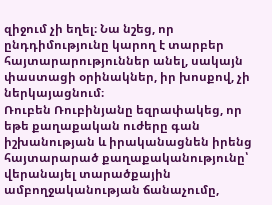զիջում չի եղել։ Նա նշեց, որ ընդդիմությունը կարող է տարբեր հայտարարություններ անել, սակայն փաստացի օրինակներ, իր խոսքով, չի ներկայացնում։
Ռուբեն Ռուբինյանը եզրափակեց, որ եթե քաղաքական ուժերը գան իշխանության և իրականացնեն իրենց հայտարարած քաղաքականությունը՝ վերանայել տարածքային ամբողջականության ճանաչումը,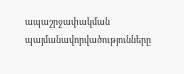ապաշրջափակման պայմանավորվածությունները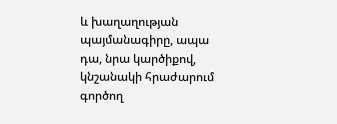և խաղաղության պայմանագիրը, ապա դա, նրա կարծիքով, կնշանակի հրաժարում գործող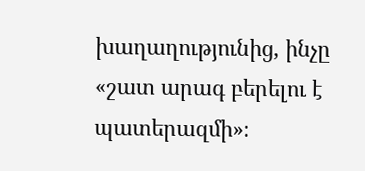խաղաղությունից, ինչը «շատ արագ բերելու է պատերազմի»։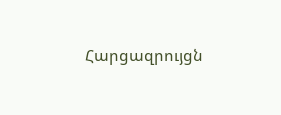Հարցազրույցն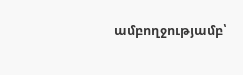ամբողջությամբ՝